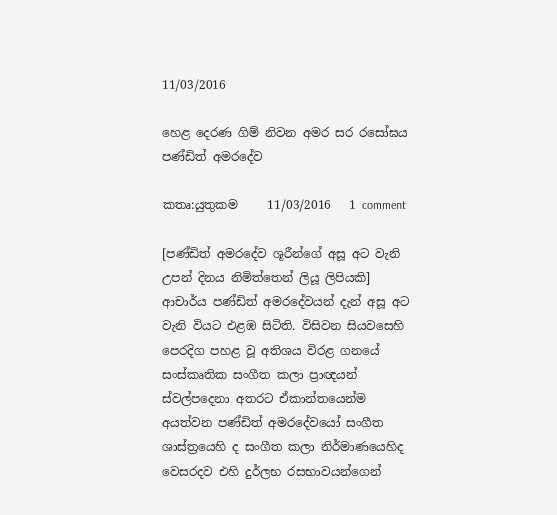11/03/2016

හෙළ දෙරණ ගිම් නිවන අමර සර රසෝඝය පණ්‌ඩිත් අමරදේව

කතෘ:යුතුකම     11/03/2016   1 comment

[පණ්ඩිත් අමරදේව ශූරීන්ගේ අසූ අට වැනි උපන් දිනය නිමිත්තෙන් ලියූ ලිපියකි]
ආචාර්ය පණ්‌ඩිත් අමරදේවයන් දැන් අසූ අට වැනි වියට එළඹ සිටිති. විසිවන සියවසෙහි පෙරදිග පහළ වූ අතිශය විරළ ගනයේ සංස්‌කෘතික සංගීත කලා ප්‍රාඥයන් ස්‌වල්පදෙනා අතරට ඒකාන්තයෙන්ම අයත්වන පණ්‌ඩිත් අමරදේවයෝ සංගීත ශාස්‌ත්‍රයෙහි ද සංගීත කලා නිර්මාණයෙහිද වෙසරදව එහි දුර්ලභ රසභාවයන්ගෙන්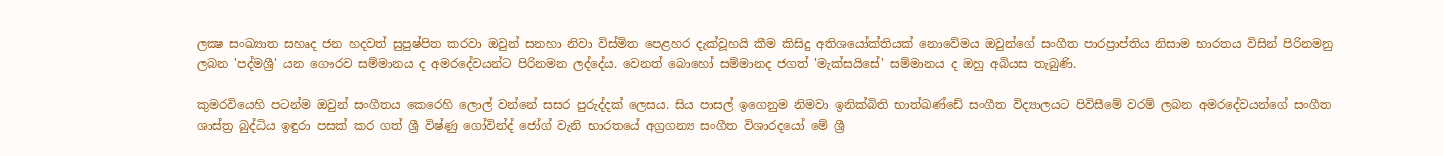ලක්‍ෂ සංඛ්‍යාත සහෘද ජන හදවත් සුපුෂ්පිත කරවා ඔවුන් සනහා නිවා විස්‌මිත පෙළහර දැක්‌වූහයි කීම කිසිදු අතිශයෝක්‌තියක්‌ නොවේමය ඔවුන්ගේ සංගීත පාරප්‍රාප්තිය නිසාම භාරතය විසින් පිරිනමනු ලබන 'පද්මශ්‍රී' යන ගෞරව සම්මානය ද අමරදේවයන්ට පිරිනමන ලද්දේය. වෙනත් බොහෝ සම්මානද ජගත් 'මැක්‌සයිසේ' සම්මානය ද ඔහු අබියස තැබුණි.

කුමරවියෙහි පටන්ම ඔවුන් සංගීතය කෙරෙහි ලොල් වන්නේ සසර පුරුද්දක්‌ ලෙසය. සිය පාසල් ඉගෙනුම නිමවා ඉනික්‌බිති භාත්ඛණ්‌ඩේ සංගීත විද්‍යාලයට පිවිසීමේ වරම් ලබන අමරදේවයන්ගේ සංගීත ශාස්‌ත්‍ර බුද්ධිය ඉඳුරා පසක්‌ කර ගත් ශ්‍රී විෂ්ණු ගෝවින්ද් ජෝග් වැනි භාරතයේ අග්‍රගන්‍ය සංගීත විශාරදයෝ මේ ශ්‍රී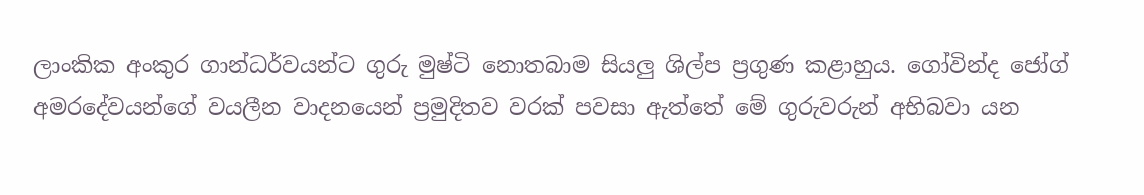ලාංකික අංකුර ගාන්ධර්වයන්ට ගුරු මුෂ්ටි නොතබාම සියලු ශිල්ප ප්‍රගුණ කළාහුය. ගෝවින්ද ජෝග් අමරදේවයන්ගේ වයලීන වාදනයෙන් ප්‍රමුදිතව වරක්‌ පවසා ඇත්තේ මේ ගුරුවරුන් අභිබවා යන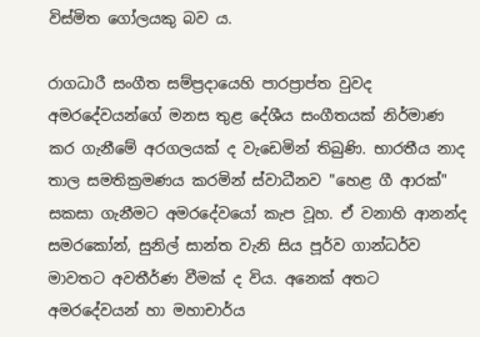විස්‌මිත ගෝලයකු බව ය.

රාගධාරී සංගීත සම්ප්‍රදායෙහි පාරප්‍රාප්ත වුවද අමරදේවයන්ගේ මනස තුළ දේශීය සංගීතයක්‌ නිර්මාණ කර ගැනීමේ අරගලයක්‌ ද වැඩෙමින් තිබුණි. භාරතීය නාද තාල සමතික්‍රමණය කරමින් ස්‌වාධීනව "හෙළ ගී ආරක්‌" සකසා ගැනීමට අමරදේවයෝ කැප වූහ. ඒ වනාහි ආනන්ද සමරකෝන්, සුනිල් සාන්ත වැනි සිය පූර්ව ගාන්ධර්ව මාවතට අවතීර්ණ වීමක්‌ ද විය. අනෙක්‌ අතට අමරදේවයන් හා මහාචාර්ය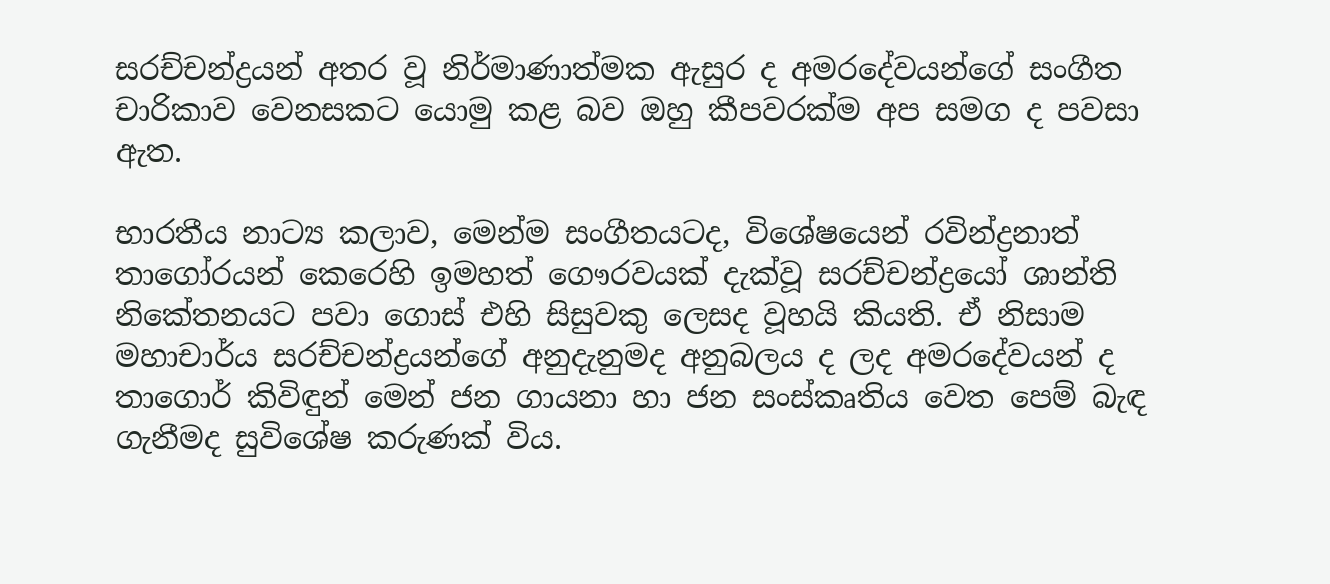සරච්චන්ද්‍රයන් අතර වූ නිර්මාණාත්මක ඇසුර ද අමරදේවයන්ගේ සංගීත චාරිකාව වෙනසකට යොමු කළ බව ඔහු කීපවරක්‌ම අප සමග ද පවසා ඇත.

භාරතීය නාට්‍ය කලාව, මෙන්ම සංගීතයටද, විශේෂයෙන් රවින්ද්‍රනාත් තාගෝරයන් කෙරෙහි ඉමහත් ගෞරවයක්‌ දැක්‌වූ සරච්චන්ද්‍රයෝ ශාන්ති නිකේතනයට පවා ගොස්‌ එහි සිසුවකු ලෙසද වූහයි කියති. ඒ නිසාම මහාචාර්ය සරච්චන්ද්‍රයන්ගේ අනුදැනුමද අනුබලය ද ලද අමරදේවයන් ද තාගොර් කිවිඳුන් මෙන් ජන ගායනා හා ජන සංස්‌කෘතිය වෙත පෙම් බැඳ ගැනීමද සුවිශේෂ කරුණක්‌ විය.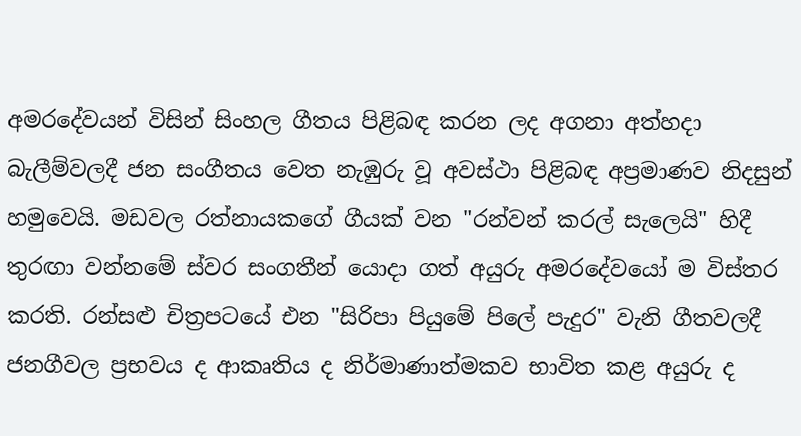අමරදේවයන් විසින් සිංහල ගීතය පිළිබඳ කරන ලද අගනා අත්හදා බැලීම්වලදී ජන සංගීතය වෙත නැඹුරු වූ අවස්‌ථා පිළිබඳ අප්‍රමාණව නිදසුන් හමුවෙයි. මඩවල රත්නායකගේ ගීයක්‌ වන "රන්වන් කරල් සැලෙයි" හිදී තුරඟා වන්නමේ ස්‌වර සංගතීන් යොදා ගත් අයුරු අමරදේවයෝ ම විස්‌තර කරති. රන්සළු චිත්‍රපටයේ එන "සිරිපා පියුමේ පිලේ පැදුර" වැනි ගීතවලදී ජනගීවල ප්‍රභවය ද ආකෘතිය ද නිර්මාණාත්මකව භාවිත කළ අයුරු ද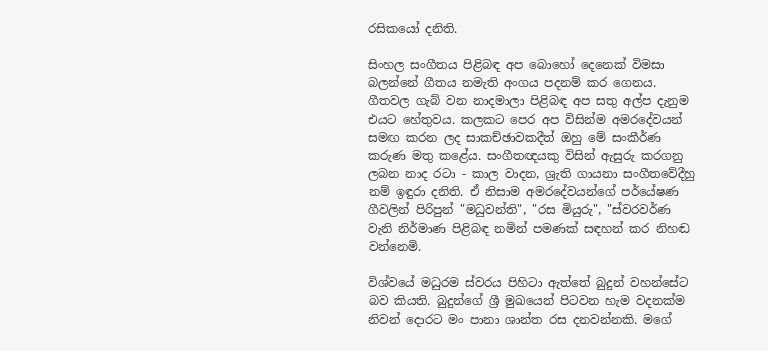රසිකයෝ දනිති.

සිංහල සංගීතය පිළිබඳ අප බොහෝ දෙනෙක්‌ විමසා බලන්නේ ගීතය නමැති අංගය පදනම් කර ගෙනය. ගීතවල ගැබ් වන නාදමාලා පිළිබඳ අප සතු අල්ප දැනුම එයට හේතුවය. කලකට පෙර අප විසින්ම අමරදේවයන් සමඟ කරන ලද සාකච්ඡාවකදීත් ඔහු මේ සංකීර්ණ කරුණ මතු කළේය. සංගීතඥයකු විසින් ඇසුරු කරගනු ලබන නාද රටා - කාල වාදන, ශ්‍රැති ගායනා සංගීතවේදීහු නම් ඉඳුරා දනිති. ඒ නිසාම අමරදේවයන්ගේ පර්යේෂණ ගීවලින් පිරිපුන් "මධුවන්ති", "රස මියුරු", "ස්‌වරවර්ණ වැනි නිර්මාණ පිළිබඳ නමින් පමණක්‌ සඳහන් කර නිහඬ වන්නෙමි.

විශ්වයේ මධුරම ස්‌වරය පිහිටා ඇත්තේ බුදුන් වහන්සේට බව කියති. බුදුන්ගේ ශ්‍රී මුඛයෙන් පිටවන හැම වදනක්‌ම නිවන් දොරට මං පානා ශාන්ත රස දනවන්නකි. මගේ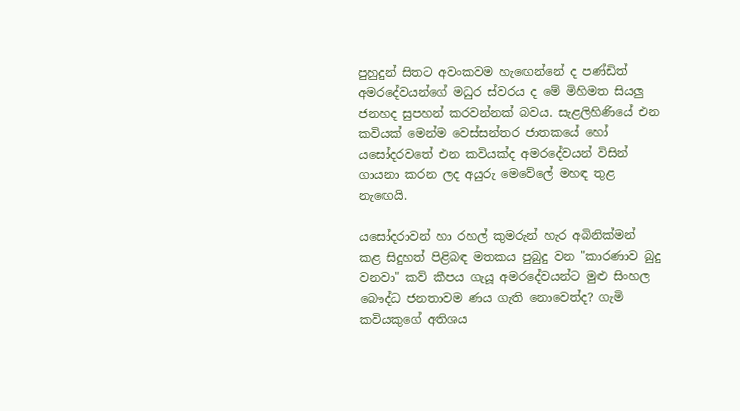පුහුදුන් සිතට අවංකවම හැඟෙන්නේ ද පණ්‌ඩිත් අමරදේවයන්ගේ මධුර ස්‌වරය ද මේ මිහිමත සියලු ජනහද සුපහන් කරවන්නක්‌ බවය. සැළලිහිණියේ එන කවියක්‌ මෙන්ම වෙස්‌සන්තර ජාතකයේ හෝ යසෝදරවතේ එන කවියක්‌ද අමරදේවයන් විසින් ගායනා කරන ලද අයුරු මෙවේලේ මහඳ තුළ නැඟෙයි.

යසෝදරාවන් හා රහල් කුමරුන් හැර අබිනික්‌මන් කළ සිදුහත් පිළිබඳ මතකය පුබුදු වන "කාරණාව බුදු වනවා" කව් කීපය ගැයූ අමරදේවයන්ට මුළු සිංහල බෞද්ධ ජනතාවම ණය ගැති නොවෙත්ද? ගැමි කවියකුගේ අතිශය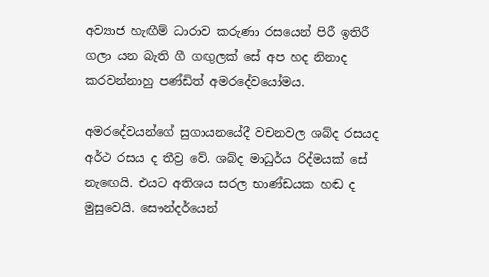අව්‍යාජ හැඟීම් ධාරාව කරුණා රසයෙන් පිරී ඉතිරී ගලා යන බැති ගී ගඟුලක්‌ සේ අප හද නිනාද කරවන්නාහු පණ්‌ඩිත් අමරදේවයෝමය.

අමරදේවයන්ගේ සුගායනයේදී වචනවල ශබ්ද රසයද අර්ථ රසය ද තීව්‍ර වේ. ශබ්ද මාධුර්ය රිද්මයක්‌ සේ නැඟෙයි. එයට අතිශය සරල භාණ්‌ඩයක හඬ ද මුසුවෙයි. සෞන්දර්යෙන්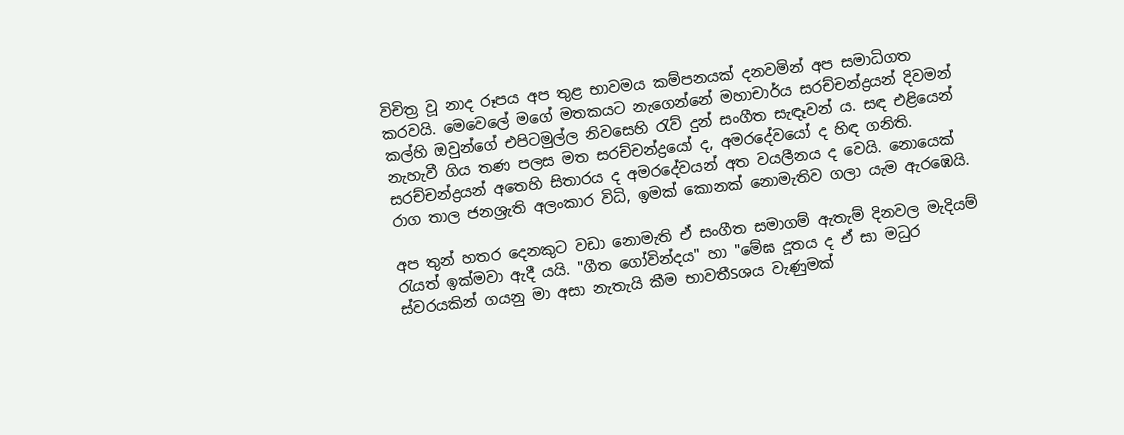විචිත්‍ර වූ නාද රූපය අප තුළ භාවමය කම්පනයක්‌ දනවමින් අප සමාධිගත කරවයි. මෙවෙලේ මගේ මතකයට නැගෙන්නේ මහාචාර්ය සරච්චන්ද්‍රයන් දිවමන් කල්හි ඔවුන්ගේ එපිටමුල්ල නිවසෙහි රැව් දුන් සංගීත සැඳෑවන් ය. සඳ එළියෙන් නැහැවී ගිය තණ පලස මත සරච්චන්ද්‍රයෝ ද, අමරදේවයෝ ද හිඳ ගනිති. සරච්චන්ද්‍රයන් අතෙහි සිතාරය ද අමරදේවයන් අත වයලීනය ද වෙයි. නොයෙක්‌ රාග තාල ජනශ්‍රැති අලංකාර විධි, ඉමක්‌ කොනක්‌ නොමැතිව ගලා යැම ඇරඹෙයි.

අප තුන් හතර දෙනකුට වඩා නොමැති ඒ සංගීත සමාගම් ඇතැම් දිනවල මැදියම් රැයත් ඉක්‌මවා ඇදී යයි. "ගීත ගෝවින්දය" හා "මේඝ දූතය ද ඒ සා මධුර ස්‌වරයකින් ගයනු මා අසා නැතැයි කීම භාවතීSශය වැණුමක්‌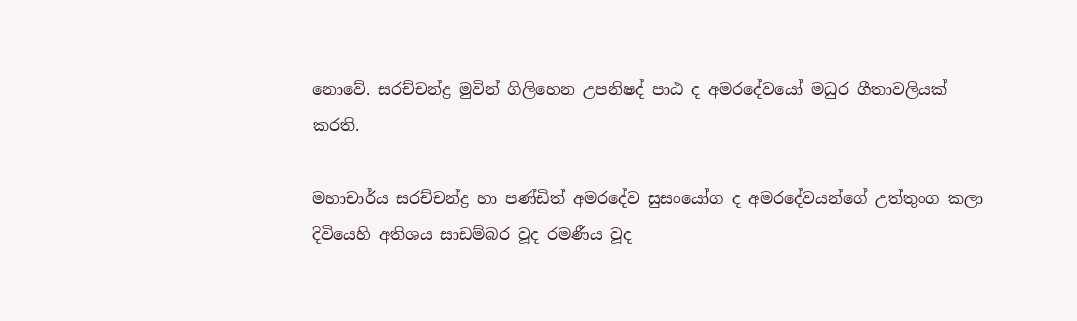නොවේ. සරච්චන්ද්‍ර මුවින් ගිලිහෙන උපනිෂද් පාඨ ද අමරදේවයෝ මධුර ගීතාවලියක්‌ කරති.

මහාචාර්ය සරච්චන්ද්‍ර හා පණ්‌ඩිත් අමරදේව සුසංයෝග ද අමරදේවයන්ගේ උත්තුංග කලා දිවියෙහි අතිශය සාඩම්බර වූද රමණීය වූද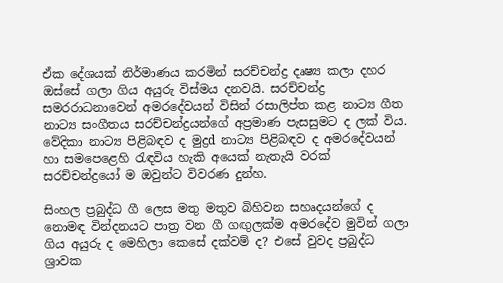ඒක දේශයක්‌ නිර්මාණය කරමින් සරච්චන්ද්‍ර දෘෂ්‍ය කලා දහර ඔස්‌සේ ගලා ගිය අයුරු විස්‌මය දනවයි. සරච්චන්ද්‍ර සමරරාධනාවෙන් අමරදේවයන් විසින් රසාලිප්ත කළ නාට්‍ය ගීත නාට්‍ය සංගීතය සරච්චන්ද්‍රයන්ගේ අප්‍රමාණ පැසසුමට ද ලක්‌ විය. වේදිකා නාට්‍ය පිළිබඳව ද මුද්‍රd නාට්‍ය පිළිබඳව ද අමරදේවයන් හා සමපෙළෙහි රැඳවිය හැකි අයෙක්‌ නැතැයි වරක්‌ සරච්චන්ද්‍රයෝ ම ඔවුන්ට විවරණ දුන්හ.

සිංහල ප්‍රබුද්ධ ගී ලෙස මතු මතුව බිහිවන සහෘදයන්ගේ ද නොමඳ වින්දනයට පාත්‍ර වන ගී ගඟුලක්‌ම අමරදේව මුවින් ගලා ගිය අයුරු ද මෙහිලා කෙසේ දක්‌වම් ද? එසේ වුවද ප්‍රබුද්ධ ශ්‍රාවක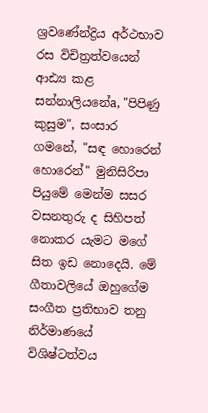ශ්‍රවණේන්ද්‍රිය අර්ථභාව රස විචිත්‍රත්වයෙන් ආඪ්‍ය කළ සන්නාලියනේa, "පිපිණු කුසුම", සංසාර ගමනේ, "සඳ හොරෙන් හොරෙන්" මුනිසිරිපා පියුමේ මෙන්ම සසර වසනතුරු ද සිහිපත් නොකර යැමට මගේ සිත ඉඩ නොදෙයි. මේ ගීතාවලියේ ඔහුගේම සංගීත ප්‍රතිභාව තනු නිර්මාණයේ විශිෂ්ටත්වය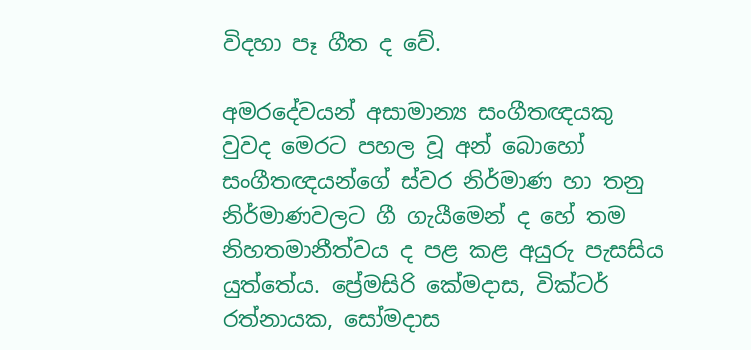විදහා පෑ ගීත ද වේ.

අමරදේවයන් අසාමාන්‍ය සංගීතඥයකු වුවද මෙරට පහල වූ අන් බොහෝ සංගීතඥයන්ගේ ස්‌වර නිර්මාණ හා තනු නිර්මාණවලට ගී ගැයීමෙන් ද හේ තම නිහතමානීත්වය ද පළ කළ අයුරු පැසසිය යුත්තේය. ප්‍රේමසිරි කේමදාස, වික්‌ටර් රත්නායක, සෝමදාස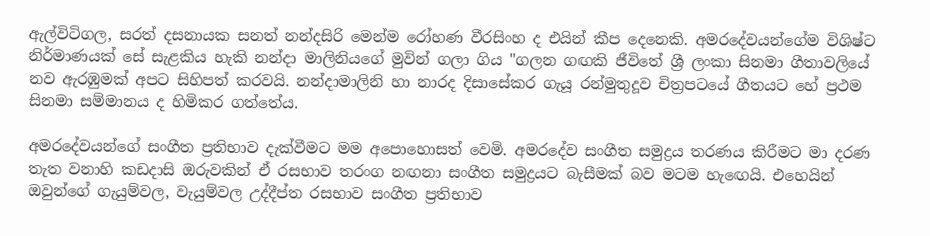ඇල්විටිගල, සරත් දසනායක සනත් නන්දසිරි මෙන්ම රෝහණ වීරසිංහ ද එයින් කීප දෙනෙකි. අමරදේවයන්ගේම විශිෂ්ට නිර්මාණයක්‌ සේ සැළකිය හැකි නන්දා මාලිනියගේ මුවින් ගලා ගිය "ගලන ගඟකි ජීවිතේ ශ්‍රී ලංකා සිනමා ගීතාවලියේ නව ඇරඹුමක්‌ අපට සිහිපත් කරවයි. නන්දාමාලිනි හා නාරද දිසාසේකර ගැයූ රන්මුතුදූව චිත්‍රපටයේ ගීතයට හේ ප්‍රථම සිනමා සම්මානය ද හිමිකර ගත්තේය.

අමරදේවයන්ගේ සංගීත ප්‍රතිභාව දැක්‌වීමට මම අපොහොසත් වෙමි. අමරදේව සංගීත සමුද්‍රය තරණය කිරීමට මා දරණ තැත වනාහි කඩදාසි ඔරුවකින් ඒ රසභාව තරංග නඟනා සංගීත සමුද්‍රයට බැසීමක්‌ බව මටම හැඟෙයි. එහෙයින් ඔවුන්ගේ ගැයුම්වල, වැයුම්වල උද්දීප්ත රසභාව සංගීත ප්‍රතිභාව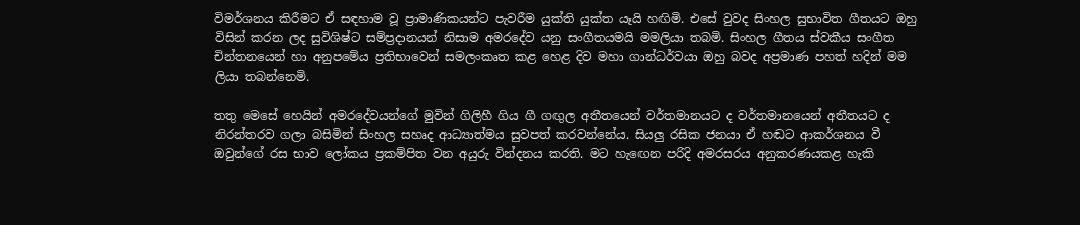විමර්ශනය කිරීමට ඒ සඳහාම වූ ප්‍රාමාණිකයන්ට පැවරීම යුක්‌ති යුක්‌ත යෑයි හඟිමි. එසේ වුවද සිංහල සුභාවිත ගීතයට ඔහු විසින් කරන ලද සුවිශිෂ්ට සම්ප්‍රදානයන් නිසාම අමරදේව යනු සංගීතයමයි මමලියා තබමි. සිංහල ගීතය ස්‌වකීය සංගීත චින්තනයෙන් හා අනුපමේය ප්‍රතිභාවෙන් සමලංකෘත කළ හෙළ දිව මහා ගාන්ධර්වයා ඔහු බවද අප්‍රමාණ පහත් හදින් මම ලියා තබන්නෙමි.

තතු මෙසේ හෙයින් අමරදේවයන්ගේ මුවින් ගිලිහී ගිය ගී ගඟුල අතීතයෙන් වර්තමානයට ද වර්තමානයෙන් අතීතයට ද නිරන්තරව ගලා බසිමින් සිංහල සහෘද ආධ්‍යාත්මය සුවපත් කරවන්නේය. සියලු රසික ජනයා ඒ හඬට ආකර්ශනය වී ඔවුන්ගේ රස භාව ලෝකය ප්‍රකම්පිත වන අයුරු වින්දනය කරති. මට හැඟෙන පරිදි අමරසරය අනුකරණයකළ හැකි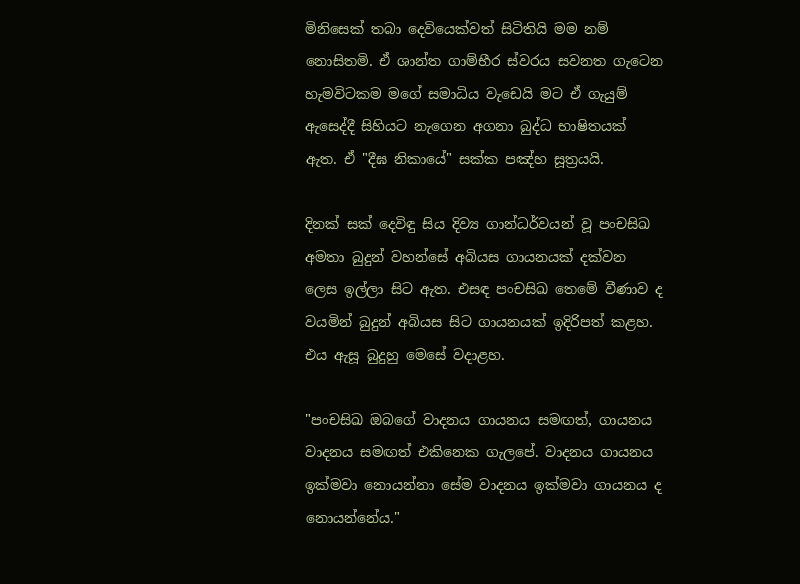මිනිසෙක්‌ තබා දෙවියෙක්‌වත් සිටිතියි මම නම් නොසිතමි. ඒ ශාන්ත ගාම්භීර ස්‌වරය සවනත ගැටෙන හැමවිටකම මගේ සමාධිය වැඩෙයි මට ඒ ගැයුම් ඇසෙද්දී සිහියට නැගෙන අගනා බුද්ධ භාෂිතයක්‌ ඇත. ඒ "දීඝ නිකායේ" සක්‌ක පඤ්හ සූත්‍රයයි.

දිනක්‌ සක්‌ දෙවිඳු සිය දිව්‍ය ගාන්ධර්වයන් වූ පංචසිඛ අමතා බුදුන් වහන්සේ අබියස ගායනයක්‌ දක්‌වන ලෙස ඉල්ලා සිට ඇත. එසඳ පංචසිඛ තෙමේ වීණාව ද වයමින් බුදුන් අබියස සිට ගායනයක්‌ ඉදිරිපත් කළහ. එය ඇසූ බුදුහු මෙසේ වදාළහ.

"පංචසිඛ ඔබගේ වාදනය ගායනය සමඟත්, ගායනය වාදනය සමඟත් එකිනෙක ගැලපේ. වාදනය ගායනය ඉක්‌මවා නොයන්නා සේම වාදනය ඉක්‌මවා ගායනය ද නොයන්නේය."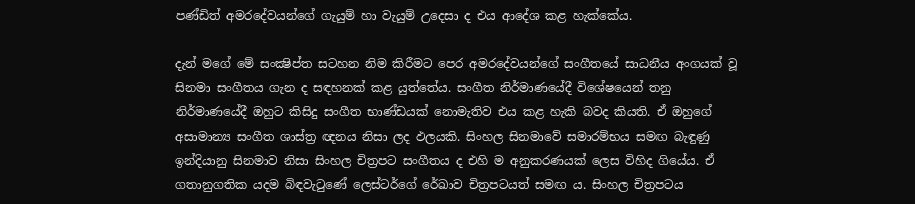පණ්‌ඩිත් අමරදේවයන්ගේ ගැයුම් හා වැයුම් උදෙසා ද එය ආදේශ කළ හැක්‌කේය.

දැන් මගේ මේ සංක්‍ෂිප්ත සටහන නිම කිරීමට පෙර අමරදේවයන්ගේ සංගීතයේ සාධනීය අංගයක්‌ වූ සිනමා සංගීතය ගැන ද සඳහනක්‌ කළ යුත්තේය. සංගීත නිර්මාණයේදී විශේෂයෙන් තනු නිර්මාණයේදී ඔහුට කිසිදු සංගීත භාණ්‌ඩයක්‌ නොමැතිව එය කළ හැකි බවද කියති. ඒ ඔහුගේ අසාමාන්‍ය සංගීත ශාස්‌ත්‍ර ඥනය නිසා ලද ඵලයකි. සිංහල සිනමාවේ සමාරම්භය සමඟ බැඳුණු ඉන්දියානු සිනමාව නිසා සිංහල චිත්‍රපට සංගීතය ද එහි ම අනුකරණයක්‌ ලෙස විහිද ගියේය. ඒ ගතානුගතික යදම බිඳවැටුණේ ලෙස්‌ටර්ගේ රේඛාව චිත්‍රපටයත් සමඟ ය. සිංහල චිත්‍රපටය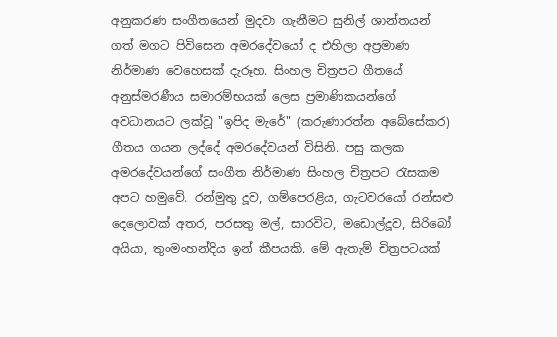අනුකරණ සංගීතයෙන් මුදවා ගැනීමට සුනිල් ශාන්තයන් ගත් මගට පිවිසෙන අමරදේවයෝ ද එහිලා අප්‍රමාණ නිර්මාණ වෙහෙසක්‌ දැරූහ. සිංහල චිත්‍රපට ගීතයේ අනුස්‌මරණීය සමාරම්භයක්‌ ලෙස ප්‍රමාණිකයන්ගේ අවධානයට ලක්‌වූ "ඉපිද මැරේ" (කරුණාරත්න අබේසේකර) ගීතය ගයන ලද්දේ අමරදේවයන් විසිනි. පසු කලක අමරදේවයන්ගේ සංගීත නිර්මාණ සිංහල චිත්‍රපට රැසකම අපට හමුවේ. රන්මුතු දූව, ගම්පෙරළිය, ගැටවරයෝ රන්සළු දෙලොවක්‌ අතර, පරසතු මල්, සාරවිට, මඩොල්දූව, සිරිබෝ අයියා, තුංමංහන්දිය ඉන් කීපයකි. මේ ඇතැම් චිත්‍රපටයක්‌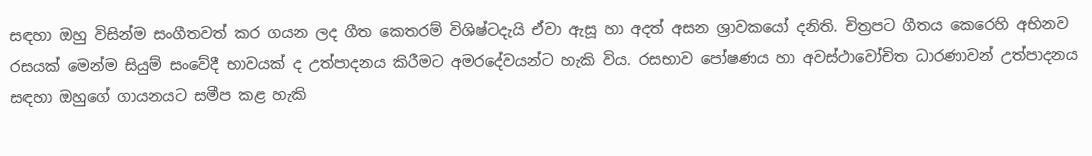සඳහා ඔහු විසින්ම සංගීතවත් කර ගයන ලද ගීත කෙතරම් විශිෂ්ටදැයි ඒවා ඇසූ හා අදත් අසන ශ්‍රාවකයෝ දනිති. චිත්‍රපට ගීතය කෙරෙහි අභිනව රසයක්‌ මෙන්ම සියුම් සංවේදී භාවයක්‌ ද උත්පාදනය කිරීමට අමරදේවයන්ට හැකි විය. රසභාව පෝෂණය හා අවස්‌ථාවෝචිත ධාරණාවන් උත්පාදනය සඳහා ඔහුගේ ගායනයට සමීප කළ හැකි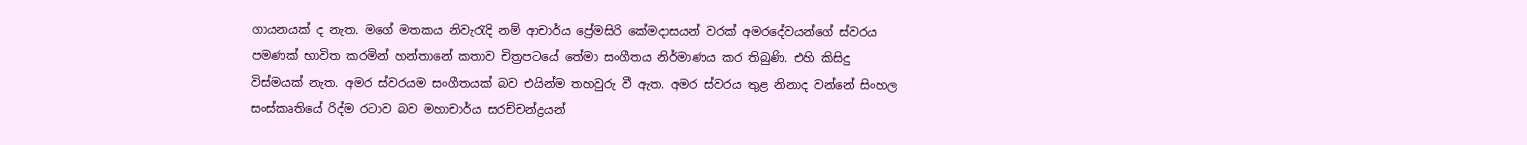ගායනයක්‌ ද නැත. මගේ මතකය නිවැරැදි නම් ආචාර්ය ප්‍රේමසිරි කේමදාසයන් වරක්‌ අමරදේවයන්ගේ ස්‌වරය පමණක්‌ භාවිත කරමින් හන්තානේ කතාව චිත්‍රපටයේ තේමා සංගීතය නිර්මාණය කර තිබුණි. එහි කිසිදු විස්‌මයක්‌ නැත. අමර ස්‌වරයම සංගීතයක්‌ බව එයින්ම තහවුරු වී ඇත. අමර ස්‌වරය තුළ නිනාද වන්නේ සිංහල සංස්‌කෘතියේ රිද්ම රටාව බව මහාචාර්ය සරච්චන්ද්‍රයන්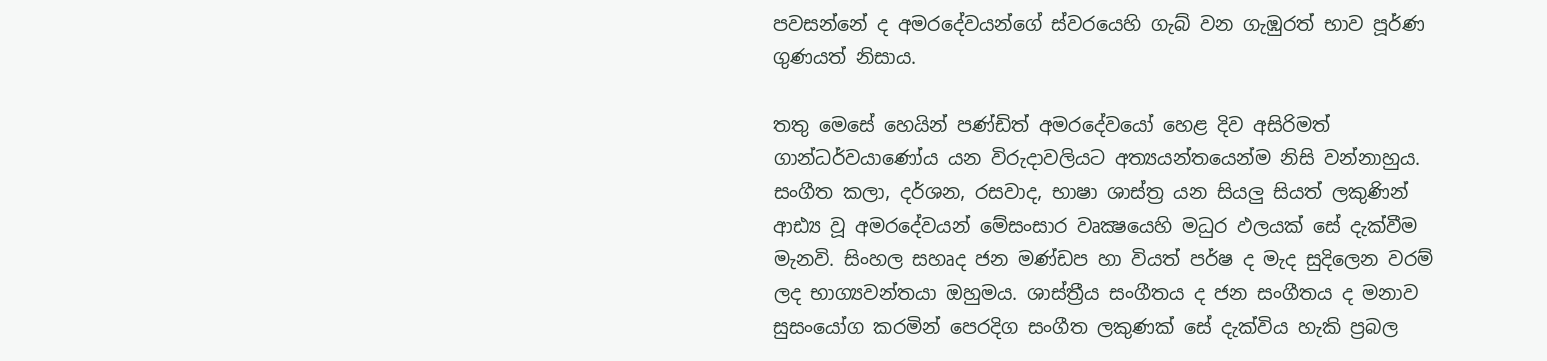පවසන්නේ ද අමරදේවයන්ගේ ස්‌වරයෙහි ගැබ් වන ගැඹුරත් භාව පූර්ණ ගුණයත් නිසාය.

තතු මෙසේ හෙයින් පණ්‌ඩිත් අමරදේවයෝ හෙළ දිව අසිරිමත් ගාන්ධර්වයාණෝය යන විරුදාවලියට අත්‍යයන්තයෙන්ම නිසි වන්නාහුය. සංගීත කලා, දර්ශන, රසවාද, භාෂා ශාස්‌ත්‍ර යන සියලු සියත් ලකුණින් ආඪ්‍ය වූ අමරදේවයන් මේසංසාර වෘක්‍ෂයෙහි මධුර ඵලයක්‌ සේ දැක්‌වීම මැනවි. සිංහල සහෘද ජන මණ්‌ඩප හා වියත් පර්ෂ ද මැද සුදිලෙන වරම් ලද භාග්‍යවන්තයා ඔහුමය. ශාස්‌ත්‍රීය සංගීතය ද ජන සංගීතය ද මනාව සුසංයෝග කරමින් පෙරදිග සංගීත ලකුණක්‌ සේ දැක්‌විය හැකි ප්‍රබල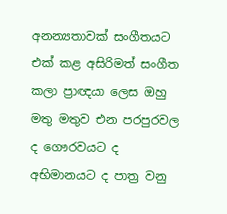අනන්‍යතාවක්‌ සංගීතයට එක්‌ කළ අසිරිමත් සංගීත කලා ප්‍රාඥයා ලෙස ඔහු මතු මතුව එන පරපුරවල ද ගෞරවයට ද අභිමානයට ද පාත්‍ර වනු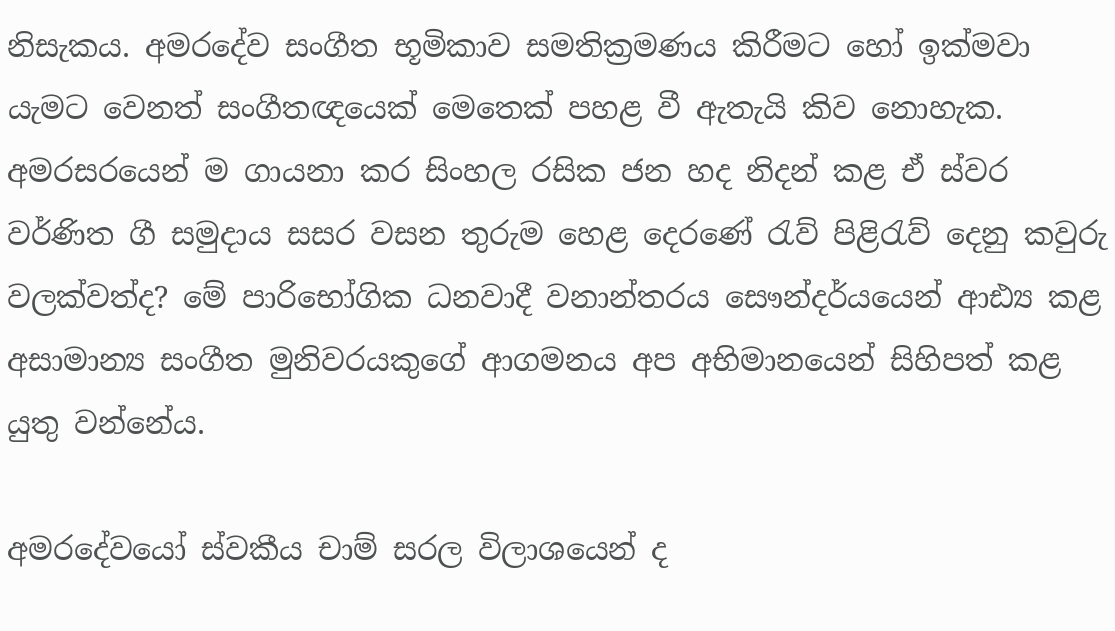නිසැකය. අමරදේව සංගීත භූමිකාව සමතික්‍රමණය කිරීමට හෝ ඉක්‌මවා යැමට වෙනත් සංගීතඥයෙක්‌ මෙතෙක්‌ පහළ වී ඇතැයි කිව නොහැක. අමරසරයෙන් ම ගායනා කර සිංහල රසික ජන හද නිදන් කළ ඒ ස්‌වර වර්ණිත ගී සමුදාය සසර වසන තුරුම හෙළ දෙරණේ රැව් පිළිරැව් දෙනු කවුරු වලක්‌වත්ද? මේ පාරිභෝගික ධනවාදී වනාන්තරය සෞන්දර්යයෙන් ආඪ්‍ය කළ අසාමාන්‍ය සංගීත මුනිවරයකුගේ ආගමනය අප අභිමානයෙන් සිහිපත් කළ යුතු වන්නේය.

අමරදේවයෝ ස්‌වකීය චාම් සරල විලාශයෙන් ද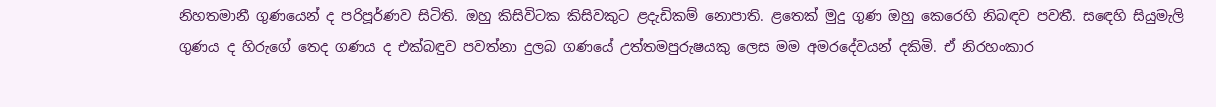නිහතමානී ගුණයෙන් ද පරිපූර්ණව සිටිති. ඔහු කිසිවිටක කිසිවකුට ළදැඩිකම් නොපාති. ළතෙක්‌ මුදු ගුණ ඔහු කෙරෙහි නිබඳව පවතී. සඳෙහි සියුමැලි ගුණය ද හිරුගේ තෙද ගණය ද එක්‌බඳුව පවත්නා දුලබ ගණයේ උත්තමපුරුෂයකු ලෙස මම අමරදේවයන් දකිමි. ඒ නිරහංකාර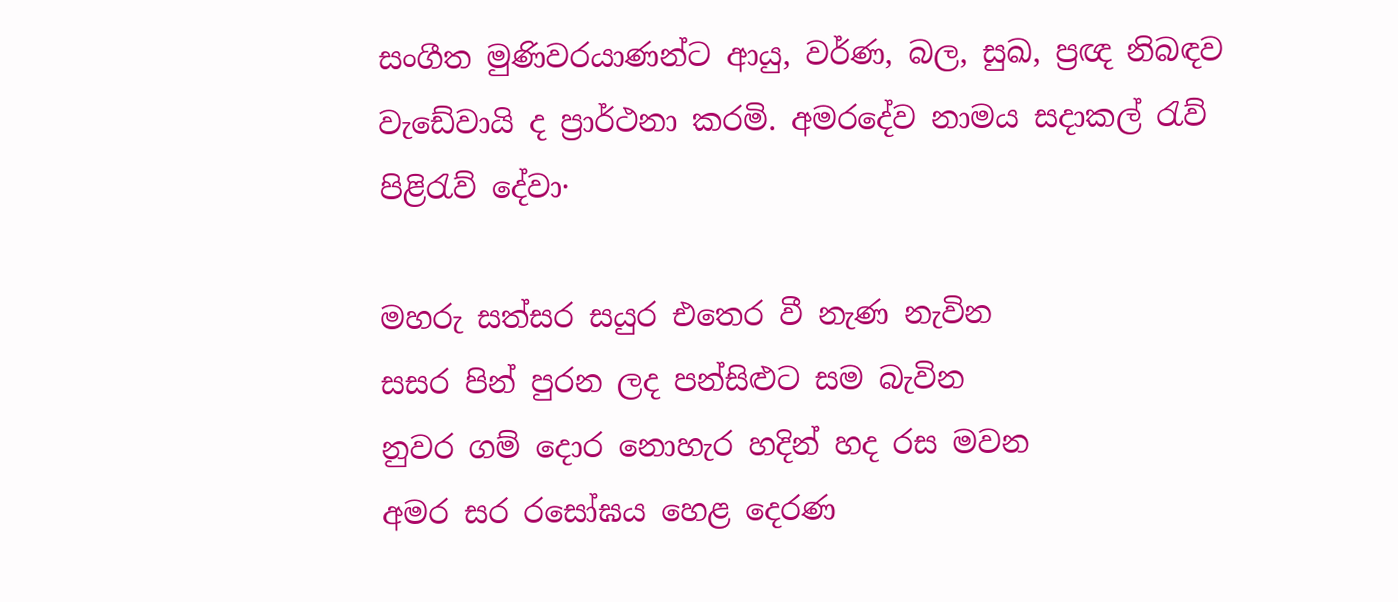සංගීත මුණිවරයාණන්ට ආයු, වර්ණ, බල, සුඛ, ප්‍රඥ නිබඳව වැඩේවායි ද ප්‍රාර්ථනා කරමි. අමරදේව නාමය සදාකල් රැව් පිළිරැව් දේවා·

මහරු සත්සර සයුර එතෙර වී නැණ නැවින
සසර පින් පුරන ලද පන්සිළුට සම බැවින
නුවර ගම් දොර නොහැර හදින් හද රස මවන
අමර සර රසෝඝය හෙළ දෙරණ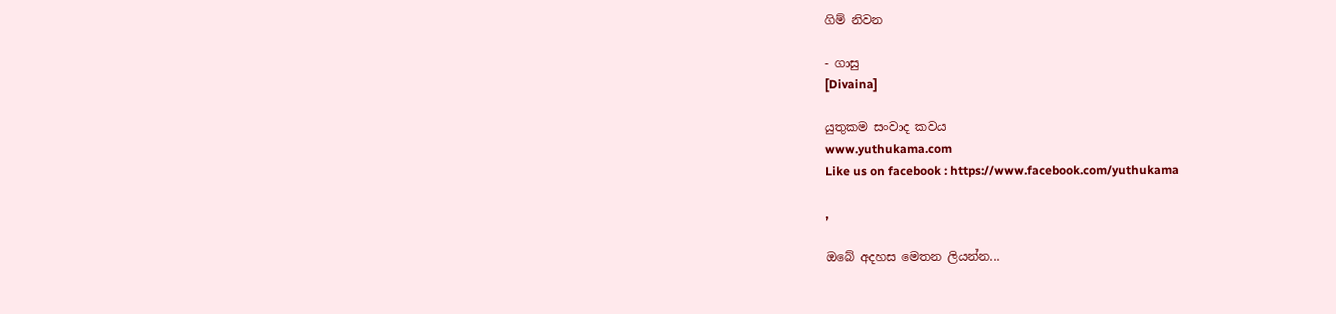ගිම් නිවන

- ගාසු
[Divaina]

යුතුකම සංවාද කවය
www.yuthukama.com
Like us on facebook : https://www.facebook.com/yuthukama

,

ඔබේ අදහස මෙතන ලියන්න...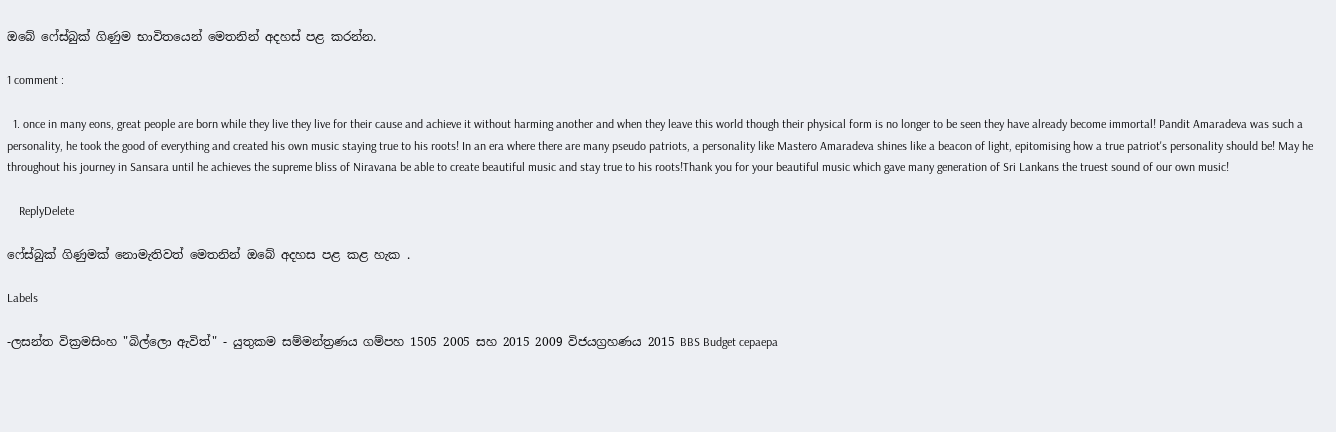ඔබේ ෆේස්බුක් ගිණුම භාවිතයෙන් මෙතනින් අදහස් පළ කරන්න.

1 comment :

  1. once in many eons, great people are born while they live they live for their cause and achieve it without harming another and when they leave this world though their physical form is no longer to be seen they have already become immortal! Pandit Amaradeva was such a personality, he took the good of everything and created his own music staying true to his roots! In an era where there are many pseudo patriots, a personality like Mastero Amaradeva shines like a beacon of light, epitomising how a true patriot's personality should be! May he throughout his journey in Sansara until he achieves the supreme bliss of Niravana be able to create beautiful music and stay true to his roots!Thank you for your beautiful music which gave many generation of Sri Lankans the truest sound of our own music!

    ReplyDelete

ෆේස්බුක් ගිණුමක් නොමැතිවත් මෙතනින් ඔබේ අදහස පළ කළ හැක .

Labels

-ලසන්ත වික්‍රමසිංහ "බිල්ලො ඇවිත්" - යුතුකම සම්මන්ත්‍රණය ගම්පහ 1505 2005 සහ 2015 2009 විජයග්‍රහණය 2015 BBS Budget cepaepa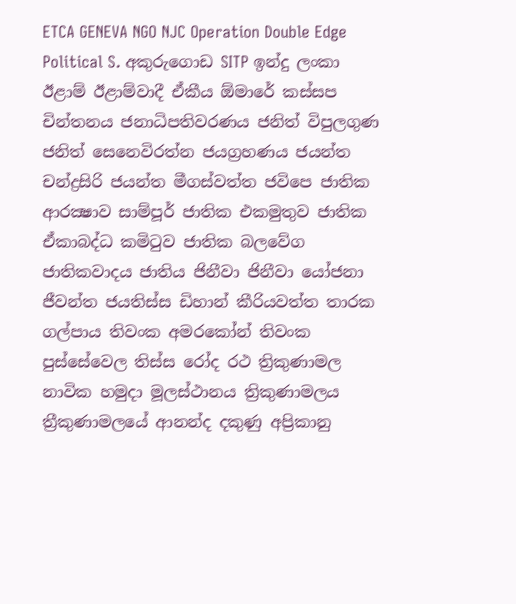ETCA GENEVA NGO NJC Operation Double Edge Political S. අකුරුගොඩ SITP ඉන්දු ලංකා ඊළාම් ඊළාම්වාදී ඒකීය ඕමාරේ කස්‌සප චින්තනය ජනාධිපතිවරණය ජනිත් විපුලගුණ ජනිත් සෙනෙවිරත්න ජයග්‍රහණය ජයන්ත චන්ද්‍රසිරි ජයන්ත මීගස්වත්ත ජවිපෙ ජාතික ආරක්‍ෂාව සාම්පූර් ජාතික එකමුතුව ජාතික ඒකාබද්ධ කමිටුව ජාතික බලවේග ජාතිකවාදය ජාතිය ජිනීවා ජිනීවා යෝජනා ජීවන්ත ජයතිස්ස ඩිහාන් කීරියවත්ත තාරක ගල්පාය තිවංක අමරකෝන් තිවංක පුස්සේවෙල තිස්‌ස රෝද රථ ත්‍රිකුණාමල නාවික හමුදා මූලස්‌ථානය ත්‍රිකුණාමලය ත්‍රීකුණාමලයේ ආනන්ද දකුණු අප්‍රිකානු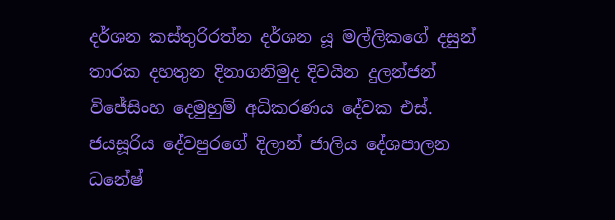දර්ශන කස්තුරිරත්න දර්ශන යූ මල්ලිකගේ දසුන් තාරක දහතුන දිනාගනිමුද දිවයින දුලන්ජන් විජේසිංහ දෙමුහුම් අධිකරණය දේවක එස්. ජයසූරිය දේවපුරගේ දිලාන් ජාලිය දේශපාලන ධනේෂ්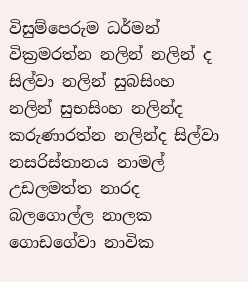විසුම්පෙරුම ධර්මන් වික්‍රමරත්න නලින් නලින් ද සිල්වා නලින් සුබසිංහ නලින් සුභසිංහ නලින්ද කරුණාරත්න නලින්ද සිල්වා නසරිස්‌තානය නාමල් උඩලමත්ත නාරද බලගොල්ල නාලක ගොඩගේවා නාවික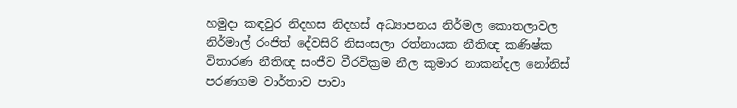හමුදා කඳවුර නිදහස නිදහස් අධ්‍යාපනය නිර්මල කොතලාවල නිර්මාල් රංජිත් දේවසිරි නිසංසලා රත්නායක නීතිඥ කණිෂ්ක විතාරණ නීතිඥ සංජීව වීරවික්‍රම නීල කුමාර නාකන්දල නෝනිස් පරණගම වාර්තාව පාවා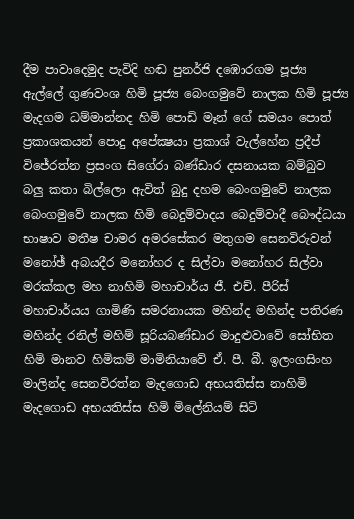දීම පාවාදෙමුද පැවිදි හඬ පුනර්ජි දඹොරගම පූජ්‍ය ඇල්ලේ ගුණවංශ හිමි පූජ්‍ය බෙංගමුවේ නාලක හිමි පූජ්‍ය මැදගම ධම්මාන්නද හිමි පොඩි මෑන් ගේ සමයං පොත් ප්‍රකාශකයන් පොදු අපේක්‍ෂයා ප්‍රකාශ් වැල්හේන ප්‍රදීප් විජේරත්න ප්‍රසංග සිගේරා බණ්ඩාර දසනායක බම්බුව බලු කතා බිල්ලො ඇවිත් බුදු දහම බෙංගමුවේ නාලක බෙංගමුවේ නාලක හිමි බෙදුම්වාදය බෙදුම්වාදී බෞද්ධයා භාෂාව මතීෂ චාමර අමරසේකර මතුගම සෙනවිරුවන් මනෝඡ් අබයදීර මනෝහර ද සිල්වා මනෝහර සිල්වා මරක්කල මහ නාහිමි මහාචාර්ය ජී. එච්. පීරිස් මහාචාර්යය ගාමිණි සමරනායක මහින්ද මහින්ද පතිරණ මහින්ද රනිල් මහිම් සූරියබණ්ඩාර මාදුළුවාවේ සෝභිත හිමි මානව හිමිකම් මාමිනියාවේ ඒ. පී. බී. ඉලංගසිංහ මාලින්ද සෙනවිරත්න මැදගොඩ අභයතිස්ස නාහිමි මැදගොඩ අභයතිස්ස හිමි මිලේනියම් සිටි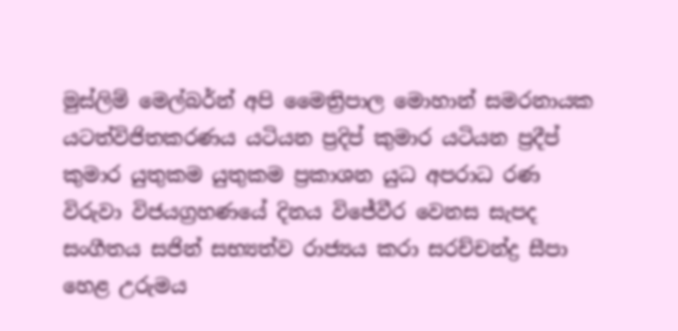මුස්‌ලිම් මෙල්බර්න් අපි මෛත්‍රිපාල මොහාන් සමරනායක යටත්විජිතකරණය යටියන ප්‍රදිප් කුමාර යටියන ප්‍රදීප් කුමාර යුතුකම යුතුකම ප්‍රකාශන යුධ අපරාධ රණ විරුවා විජයග්‍රහණයේ දිනය විජේවීර වෙනස සැපද සංගීතය සජින් සභ්‍යත්ව රාජ්‍යය කරා සරච්චන්ද්‍ර සීපා හෙළ උරුමය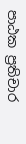පාඨක ප්‍රතිචාර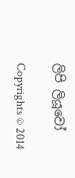ලිපි ලියූවෝ

Copyrights © 2014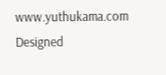www.yuthukama.com Designed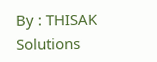By : THISAK Solutions